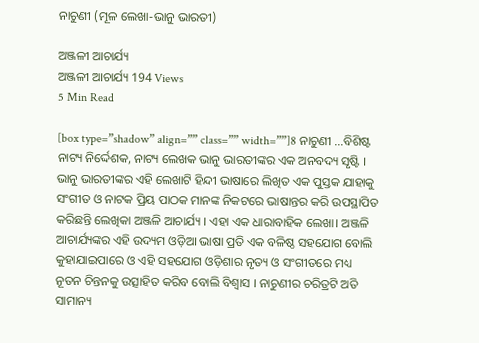ନାଚୁଣୀ (ମୂଳ ଲେଖା-ଭାନୁ ଭାରତୀ)

ଅଞ୍ଜଳୀ ଆଚାର୍ଯ୍ୟ
ଅଞ୍ଜଳୀ ଆଚାର୍ଯ୍ୟ 194 Views
5 Min Read

[box type=”shadow” align=”” class=”” width=””]8 ନାଚୁଣୀ …ବିଶିଷ୍ଟ ନାଟ୍ୟ ନିର୍ଦ୍ଦେଶକ, ନାଟ୍ୟ ଲେଖକ ଭାନୁ ଭାରତୀଙ୍କର ଏକ ଅନବଦ୍ୟ ସୃଷ୍ଟି । ଭାନୁ ଭାରତୀଙ୍କର ଏହି ଲେଖାଟି ହିନ୍ଦୀ ଭାଷାରେ ଲିଖିତ ଏକ ପୁସ୍ତକ ଯାହାକୁ ସଂଗୀତ ଓ ନାଟକ ପ୍ରିୟ ପାଠକ ମାନଙ୍କ ନିକଟରେ ଭାଷାନ୍ତର କରି ଉପସ୍ଥାପିତ କରିଛନ୍ତି ଲେଖିକା ଅଞ୍ଜଳି ଆଚାର୍ଯ୍ୟ । ଏହା ଏକ ଧାରାବାହିକ ଲେଖା। ଅଞ୍ଜଳି ଆଚାର୍ଯ୍ୟଙ୍କର ଏହି ଉଦ୍ୟମ ଓଡ଼ିଆ ଭାଷା ପ୍ରତି ଏକ ବଳିଷ୍ଠ ସହଯୋଗ ବୋଲି କୁହାଯାଇପାରେ ଓ ଏହି ସହଯୋଗ ଓଡ଼ିଶାର ନୃତ୍ୟ ଓ ସଂଗୀତରେ ମଧ୍ୟ ନୂତନ ଚିନ୍ତନକୁ ଉତ୍ସାହିତ କରିବ ବୋଲି ବିଶ୍ୱାସ । ନାଚୁଣୀର ଚରିତ୍ରଟି ଅତି ସାମାନ୍ୟ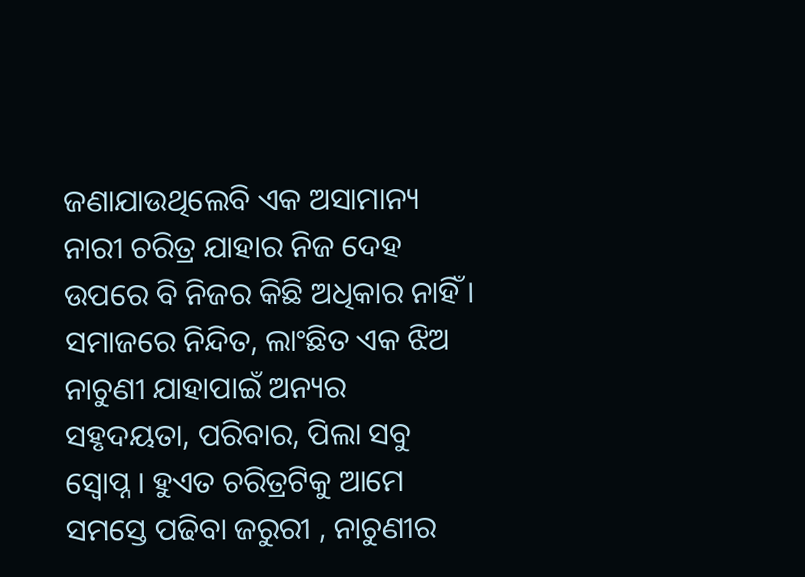ଜଣାଯାଉଥିଲେବି ଏକ ଅସାମାନ୍ୟ ନାରୀ ଚରିତ୍ର ଯାହାର ନିଜ ଦେହ ଉପରେ ବି ନିଜର କିଛି ଅଧିକାର ନାହିଁ । ସମାଜରେ ନିନ୍ଦିତ, ଲାଂଛିତ ଏକ ଝିଅ ନାଚୁଣୀ ଯାହାପାଇଁ ଅନ୍ୟର ସହୃଦୟତା, ପରିବାର, ପିଲା ସବୁ ସ୍ଵୋପ୍ନ । ହୁଏତ ଚରିତ୍ରଟିକୁ ଆମେ ସମସ୍ତେ ପଢିବା ଜରୁରୀ , ନାଚୁଣୀର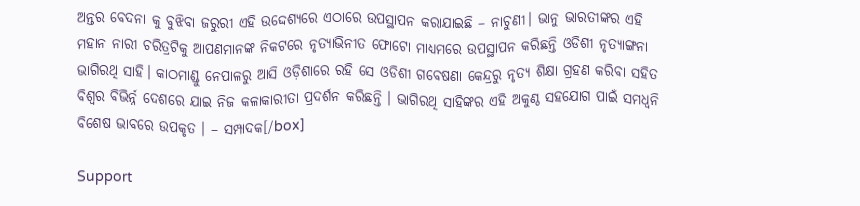ଅନ୍ତର ବେଦନା କୁ ବୁଝିବା ଜରୁରୀ ଏହି ଉଦ୍ଦେଶ୍ୟରେ ଏଠାରେ ଉପସ୍ଥାପନ କରାଯାଇଛି – ନାଚୁଣୀ। ଭାନୁ ଭାରତୀଙ୍କର ଏହି ମହାନ ନାରୀ ଚରିତ୍ରଟିକୁ ଆପଣମାନଙ୍କ ନିକଟରେ ନୃତ୍ୟାଭିନୀତ ଫୋଟୋ ମାଧ୍ୟମରେ ଉପସ୍ଥାପନ କରିଛନ୍ତି ଓଡିଶୀ ନୃତ୍ୟାଙ୍ଗନା ଭାଗିରଥି ସାହି। କାଠମାଣ୍ଡୁ ନେପାଳରୁ ଆସି ଓଡ଼ିଶାରେ ରହି ସେ ଓଡିଶୀ ଗବେଷଣା କେନ୍ଦ୍ରରୁ ନୃତ୍ୟ ଶିକ୍ଷା ଗ୍ରହଣ କରିବା ସହିତ ବିଶ୍ଵର ବିଭିର୍ନ୍ନ ଦେଶରେ ଯାଇ ନିଜ କଳାକାରୀତା ପ୍ରଦର୍ଶନ କରିଛନ୍ତି । ଭାଗିରଥି ସାହିଙ୍କର ଏହି ଅକୁଣ୍ଠ ସହଯୋଗ ପାଇଁ ସମଧ୍ୱନି ବିଶେଷ ଭାବରେ ଉପକୃତ । – ସମ୍ପାଦକ[/box]

Support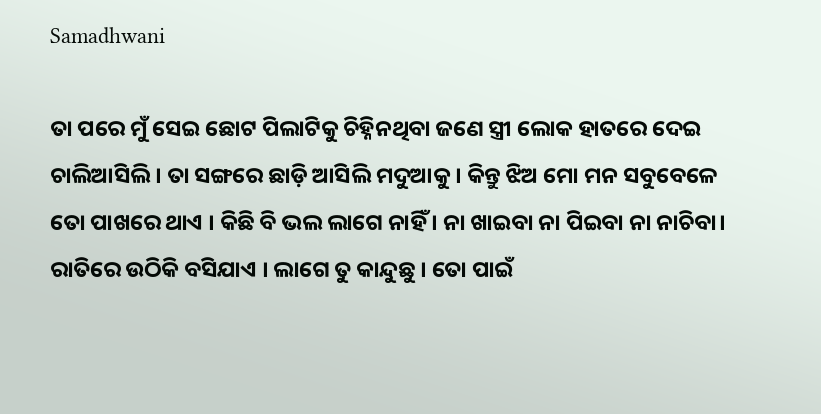Samadhwani

ତା ପରେ ମୁଁ ସେଇ ଛୋଟ ପିଲାଟିକୁ ଚିହ୍ନିନଥିବା ଜଣେ ସ୍ତ୍ରୀ ଲୋକ ହାତରେ ଦେଇ ଚାଲିଆସିଲି । ତା ସଙ୍ଗରେ ଛାଡ଼ି ଆସିଲି ମଦୁଆକୁ । କିନ୍ତୁ ଝିଅ ମୋ ମନ ସବୁବେଳେ ତୋ ପାଖରେ ଥାଏ । କିଛି ବି ଭଲ ଲାଗେ ନାହିଁ । ନା ଖାଇବା ନା ପିଇବା ନା ନାଚିବା। ରାତିରେ ଉଠିକି ବସିଯାଏ । ଲାଗେ ତୁ କାନ୍ଦୁଛୁ । ତୋ ପାଇଁ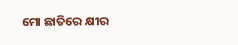ମୋ ଛାତିରେ କ୍ଷୀର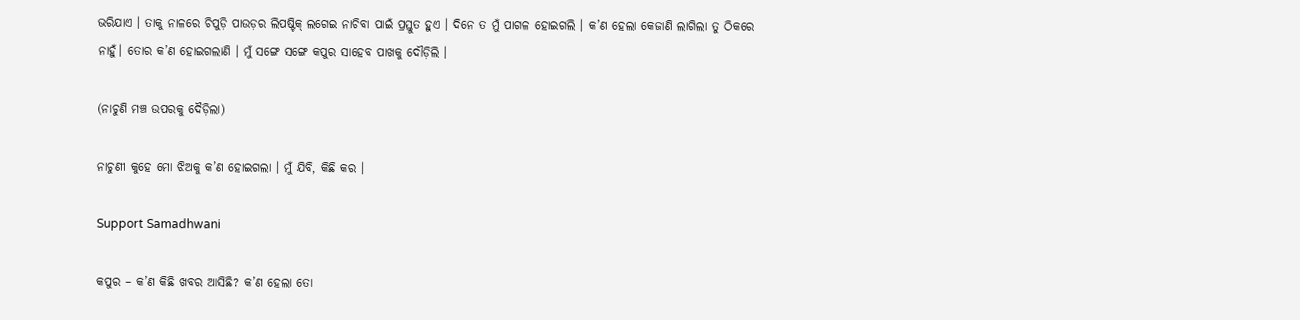ଭରିଯାଏ । ତାକୁ ନାଳରେ ଚିପୁଡ଼ି ପାଉଡ଼ର ଲିପଷ୍ଟିକ୍ ଲଗେଇ ନାଚିବା ପାଇଁ ପ୍ରସ୍ତୁତ ହୁଏ । ଦିନେ ତ ମୁଁ ପାଗଳ ହୋଇଗଲି । କ’ଣ ହେଲା କେଜାଣି ଲାଗିଲା ତୁ ଠିକରେ ନାହୁଁ। ତୋର କ’ଣ ହୋଇଗଲାଣି । ମୁଁ ସଙ୍ଗେ ସଙ୍ଗେ କପୁର ସାହେବ ପାଖକୁ ଦୌଡ଼ିଲି ।

(ନାଚୁଣି ମଞ୍ଚ ଉପରକୁ ଦୈଡ଼ିଲା)

ନାଚୁଣୀ କୁହେ ମୋ ଝିଅକୁ କ’ଣ ହୋଇଗଲା । ମୁଁ ଯିବି, କିଛି କର ।

Support Samadhwani

କପୁର – କ’ଣ କିଛି ଖବର ଆସିଛି? କ’ଣ ହେଲା ତୋ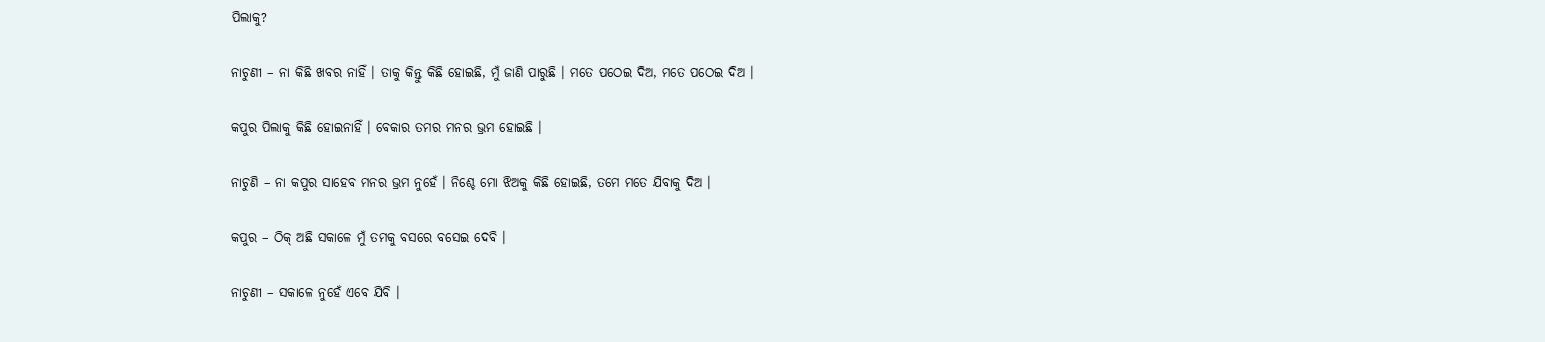ପିଲାକୁ?

ନାଚୁଣୀ – ନା କିଛି ଖବର ନାହିଁ । ତାକୁ କିନ୍ତୁ କିଛି ହୋଇଛି, ମୁଁ ଜାଣି ପାରୁଛି । ମତେ ପଠେଇ ଦିଅ, ମତେ ପଠେଇ ଦିଅ ।

କପୁର ପିଲାକୁ କିଛି ହୋଇନାହିଁ । ବେକାର ତମର ମନର ଭ୍ରମ ହୋଇଛି ।

ନାଚୁଣି – ନା କପୁର ସାହେବ ମନର ଭ୍ରମ ନୁହେଁ । ନିଶ୍ଚେ ମୋ ଝିଅକୁ କିଛି ହୋଇଛି, ତମେ ମତେ ଯିବାକୁ ଦିଅ ।

କପୁର – ଠିକ୍ ଅଛି ସକାଳେ ମୁଁ ତମକୁ ବସରେ ବସେଇ ଦେବି ।

ନାଚୁଣୀ – ସକାଳେ ନୁହେଁ ଏବେ ଯିବି ।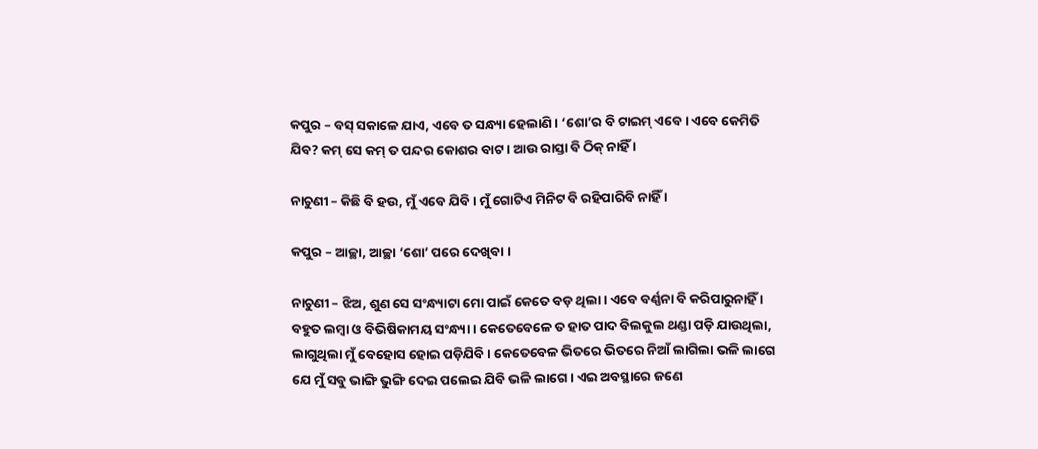କପୁର – ବସ୍ ସକାଳେ ଯାଏ, ଏବେ ତ ସନ୍ଧ୍ୟା ହେଲାଣି । ‘ଶୋ’ର ବି ଟାଇମ୍ ଏବେ । ଏବେ କେମିତି ଯିବ? କମ୍ ସେ କମ୍ ତ ପନ୍ଦର କୋଶର ବାଟ । ଆଉ ରାସ୍ତା ବି ଠିକ୍ ନାହିଁ ।

ନାଚୁଣୀ – କିଛି ବି ହଉ, ମୁଁ ଏବେ ଯିବି । ମୁଁ ଗୋଟିଏ ମିନିଟ ବି ରହିପାରିବି ନାହିଁ ।

କପୁର – ଆଚ୍ଛା, ଆଚ୍ଛା ‘ଶୋ’ ପରେ ଦେଖିବା ।

ନାଚୁଣୀ – ଝିଅ, ଶୁଣ ସେ ସଂନ୍ଧ୍ୟାଟା ମୋ ପାଇଁ କେତେ ବଡ଼ ଥିଲା । ଏବେ ବର୍ଣ୍ଣନା ବି କରିପାରୁନାହିଁ । ବହୁତ ଲମ୍ବା ଓ ବିଭିଷିକାମୟ ସଂନ୍ଧ୍ୟା । କେତେବେଳେ ତ ହାତ ପାଦ ବିଲକୁଲ ଥଣ୍ଡା ପଡ଼ି ଯାଉଥିଲା, ଲାଗୁଥିଲା ମୁଁ ବେହୋସ ହୋଇ ପଡ଼ିଯିବି । କେତେବେଳ ଭିତରେ ଭିତରେ ନିଆଁ ଲାଗିଲା ଭଳି ଲାଗେ ଯେ ମୁଁ ସବୁ ଭାଙ୍ଗି ଭୁଙ୍ଗି ଦେଇ ପଲେଇ ଯିବି ଭଳି ଲାଗେ । ଏଇ ଅବସ୍ଥାରେ ଜଣେ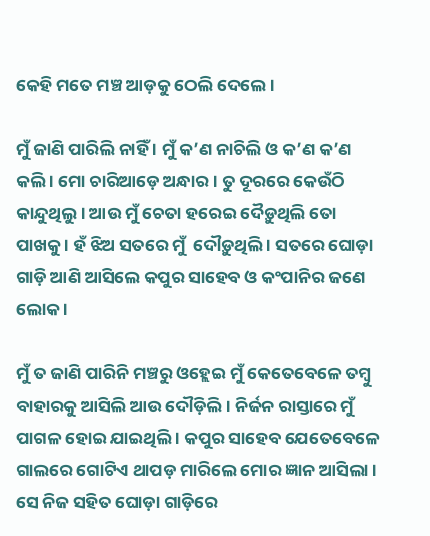କେହି ମତେ ମଞ୍ଚ ଆଡ଼କୁ ଠେଲି ଦେଲେ ।

ମୁଁ ଜାଣି ପାରିଲି ନାହିଁ । ମୁଁ କ’ଣ ନାଚିଲି ଓ କ’ଣ କ’ଣ କଲି । ମୋ ଚାରିଆଡ଼େ ଅନ୍ଧାର । ତୁ ଦୂରରେ କେଉଁଠି କାନ୍ଦୁଥିଲୁ । ଆଉ ମୁଁ ଚେତା ହରେଇ ଦୈଡ଼ୁଥିଲି ତୋ ପାଖକୁ । ହଁ ଝିଅ ସତରେ ମୁଁ  ଦୌଡ଼ୁଥିଲି । ସତରେ ଘୋଡ଼ା ଗାଡ଼ି ଆଣି ଆସିଲେ କପୁର ସାହେବ ଓ କଂପାନିର ଜଣେ ଲୋକ ।

ମୁଁ ତ ଜାଣି ପାରିନି ମଞ୍ଚରୁ ଓହ୍ଲେଇ ମୁଁ କେତେବେଳେ ତମ୍ବୁ ବାହାରକୁ ଆସିଲି ଆଉ ଦୌଡ଼ିଲି । ନିର୍ଜନ ରାସ୍ତାରେ ମୁଁ ପାଗଳ ହୋଇ ଯାଇଥିଲି । କପୁର ସାହେବ ଯେତେବେଳେ ଗାଲରେ ଗୋଟିଏ ଥାପଡ଼ ମାରିଲେ ମୋର ଜ୍ଞାନ ଆସିଲା । ସେ ନିଜ ସହିତ ଘୋଡ଼ା ଗାଡ଼ିରେ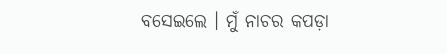ବସେଇଲେ । ମୁଁ ନାଚର କପଡ଼ା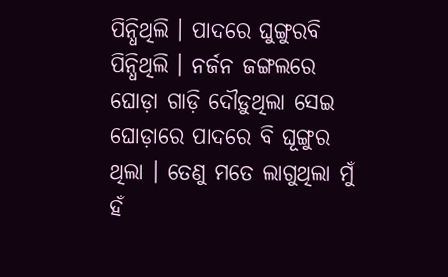ପିନ୍ଧିଥିଲି । ପାଦରେ ଘୁଙ୍ଗୁରବି ପିନ୍ଧିଥିଲି । ନର୍ଜନ ଜଙ୍ଗଲରେ ଘୋଡ଼ା ଗାଡ଼ି ଦୌଡ଼ୁଥିଲା ସେଇ ଘୋଡ଼ାରେ ପାଦରେ ବି ଘୂଙ୍ଗୁର ଥିଲା । ତେଣୁ ମତେ ଲାଗୁଥିଲା ମୁଁ ହଁ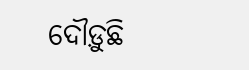ଦୌଡ଼ୁଛି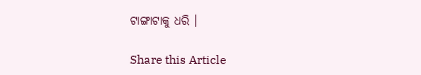ଟାଙ୍ଗାଟାକୁ ଧରି ।

Share this Article